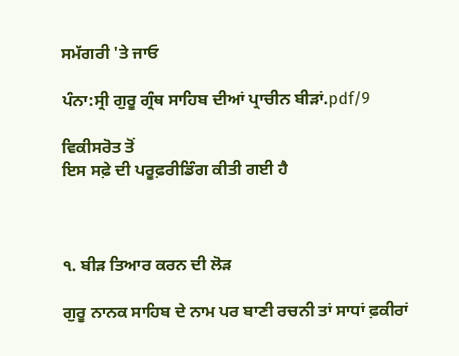ਸਮੱਗਰੀ 'ਤੇ ਜਾਓ

ਪੰਨਾ:ਸ੍ਰੀ ਗੁਰੂ ਗ੍ਰੰਥ ਸਾਹਿਬ ਦੀਆਂ ਪ੍ਰਾਚੀਨ ਬੀੜਾਂ.pdf/9

ਵਿਕੀਸਰੋਤ ਤੋਂ
ਇਸ ਸਫ਼ੇ ਦੀ ਪਰੂਫ਼ਰੀਡਿੰਗ ਕੀਤੀ ਗਈ ਹੈ



੧. ਬੀੜ ਤਿਆਰ ਕਰਨ ਦੀ ਲੋੜ

ਗੁਰੂ ਨਾਨਕ ਸਾਹਿਬ ਦੇ ਨਾਮ ਪਰ ਬਾਣੀ ਰਚਨੀ ਤਾਂ ਸਾਧਾਂ ਫ਼ਕੀਰਾਂ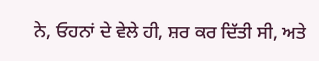ਨੇ, ਓਹਨਾਂ ਦੇ ਵੇਲੇ ਹੀ, ਸ਼ਰ ਕਰ ਦਿੱਤੀ ਸੀ, ਅਤੇ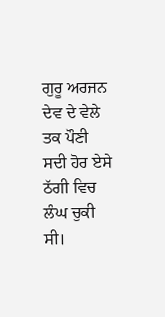ਗੁਰੂ ਅਰਜਨ ਦੇਵ ਦੇ ਵੇਲੇ ਤਕ ਪੌਣੀ ਸਦੀ ਹੋਰ ਏਸੇ ਠੱਗੀ ਵਿਚ ਲੰਘ ਚੁਕੀ ਸੀ।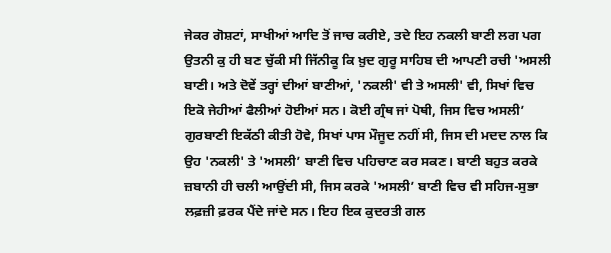ਜੇਕਰ ਗੋਸ਼ਟਾਂ, ਸਾਖੀਆਂ ਆਦਿ ਤੋਂ ਜਾਚ ਕਰੀਏ, ਤਦੇ ਇਹ ਨਕਲੀ ਬਾਣੀ ਲਗ ਪਗ ਉਤਨੀ ਕੁ ਹੀ ਬਣ ਚੁੱਕੀ ਸੀ ਜਿੱਨੀਕੂ ਕਿ ਖ਼ੁਦ ਗੁਰੂ ਸਾਹਿਬ ਦੀ ਆਪਣੀ ਰਚੀ 'ਅਸਲੀ ਬਾਣੀ। ਅਤੇ ਦੋਵੇਂ ਤਰ੍ਹਾਂ ਦੀਆਂ ਬਾਣੀਆਂ, 'ਨਕਲੀ' ਵੀ ਤੇ ਅਸਲੀ' ਵੀ, ਸਿਖਾਂ ਵਿਚ ਇਕੋ ਜੇਹੀਆਂ ਫੈਲੀਆਂ ਹੋਈਆਂ ਸਨ। ਕੋਈ ਗ੍ਰੰਥ ਜਾਂ ਪੋਥੀ, ਜਿਸ ਵਿਚ ਅਸਲੀ’ ਗੁਰਬਾਣੀ ਇਕੱਠੀ ਕੀਤੀ ਹੋਵੇ, ਸਿਖਾਂ ਪਾਸ ਮੌਜੂਦ ਨਹੀਂ ਸੀ, ਜਿਸ ਦੀ ਮਦਦ ਨਾਲ ਕਿ ਉਹ 'ਨਕਲੀ' ਤੇ 'ਅਸਲੀ’ ਬਾਣੀ ਵਿਚ ਪਹਿਚਾਣ ਕਰ ਸਕਣ। ਬਾਣੀ ਬਹੁਤ ਕਰਕੇ ਜ਼ਬਾਨੀ ਹੀ ਚਲੀ ਆਉਂਦੀ ਸੀ, ਜਿਸ ਕਰਕੇ 'ਅਸਲੀ’ ਬਾਣੀ ਵਿਚ ਵੀ ਸਹਿਜ-ਸੁਭਾ ਲਫ਼ਜ਼ੀ ਫ਼ਰਕ ਪੈਂਦੇ ਜਾਂਦੇ ਸਨ। ਇਹ ਇਕ ਕੁਦਰਤੀ ਗਲ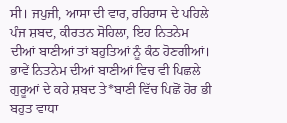ਸੀ। ਜਪੁਜੀ, ਆਸਾ ਦੀ ਵਾਰ, ਰਹਿਰਾਸ ਦੇ ਪਹਿਲੇ ਪੰਜ ਸ਼ਬਦ, ਕੀਰਤਨ ਸੋਹਿਲਾ, ਇਹ ਨਿਤਨੇਮ ਦੀਆਂ ਬਾਣੀਆਂ ਤਾਂ ਬਹੁਤਿਆਂ ਨੂੰ ਕੰਠ ਹੋਣਗੀਆਂ। ਭਾਵੇਂ ਨਿਤਨੇਮ ਦੀਆਂ ਬਾਣੀਆਂ ਵਿਚ ਵੀ ਪਿਛਲੇ ਗੁਰੂਆਂ ਦੇ ਕਹੇ ਸ਼ਬਦ ਤੇ*ਬਾਣੀ ਵਿੱਚ ਪਿਛੋਂ ਹੋਰ ਭੀ ਬਹੁਤ ਵਾਧਾ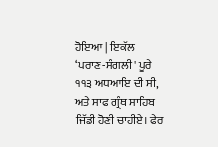ਹੋਇਆ | ਇਕੱਲ ‘ਪਰਾਣ-ਸੰਗਲੀ' ਪੂਰੇ ੧੧੩ ਅਧਆਇ ਦੀ ਸੀ, ਅਤੇ ਸਾਫ ਗ੍ਰੰਥ ਸਾਹਿਬ ਜਿੱਡੀ ਹੋਣੀ ਚਾਹੀਏ। ਫੇਰ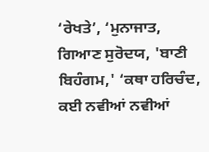‘ਰੇਖਤੇ’, ‘ਮੁਨਾਜਾਤ, ਗਿਆਣ ਸੁਰੋਦਯ, 'ਬਾਣੀ ਬਿਹੰਗਮ,' ‘ਕਥਾ ਹਰਿਚੰਦ, ਕਈ ਨਵੀਆਂ ਨਵੀਆਂ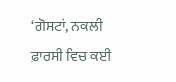‘ਗੋਸਟਾਂ, ਨਕਲੀ ਫ਼ਾਰਸੀ ਵਿਚ ਕਈ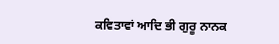ਕਵਿਤਾਵਾਂ ਆਦਿ ਭੀ ਗੁਰੂ ਨਾਨਕ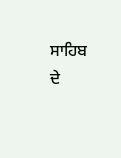ਸਾਹਿਬ ਦੇ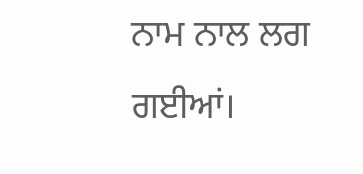ਨਾਮ ਨਾਲ ਲਗ ਗਈਆਂ।